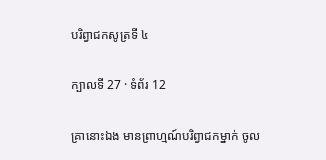បរិព្វាជកសូត្រទី ៤

ក្បាលទី 27 · ទំព័រ 12

គ្រានោះឯង មានព្រាហ្មណ៍បរិព្វាជកម្នាក់ ចូល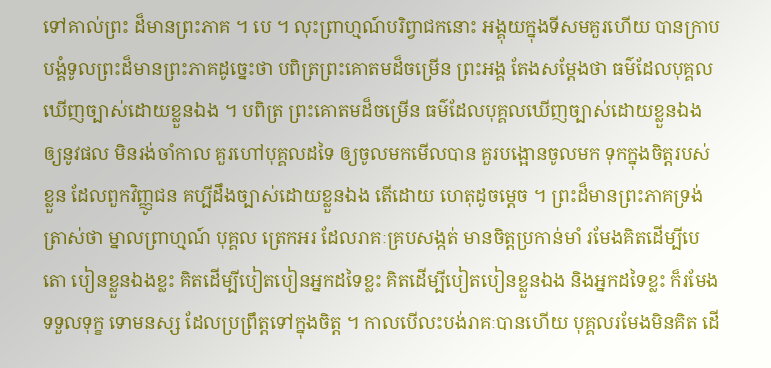ទៅគាល់ព្រះ ដ៏មានព្រះភាគ ។ បេ ។ លុះព្រាហ្មណ៍បរិព្វាជកនោះ អង្គុយក្នុងទីសមគួរហើយ បានក្រាបបង្គំទូលព្រះដ៏មានព្រះភាគដូច្នេះថា បពិត្រព្រះគោតមដ៏ចម្រើន ព្រះអង្គ តែងសម្តែងថា ធម៌ដែលបុគ្គលឃើញច្បាស់ដោយខ្លួនឯង ។ បពិត្រ ព្រះគោតមដ៏ចម្រើន ធម៌ដែលបុគ្គលឃើញច្បាស់ដោយខ្លួនឯង ឲ្យនូវផល មិនរង់ចាំកាល គួរហៅបុគ្គលដទៃ ឲ្យចូលមកមើលបាន គួរបង្អោនចូលមក ទុកក្នុងចិត្តរបស់ខ្លួន ដែលពួកវិញ្ញូជន គប្បីដឹងច្បាស់ដោយខ្លួនឯង តើដោយ ហេតុដូចម្តេច ។ ព្រះដ៏មានព្រះភាគទ្រង់ត្រាស់ថា ម្នាលព្រាហ្មណ៍ បុគ្គល ត្រេកអរ ដែលរាគៈគ្របសង្កត់ មានចិត្តប្រកាន់មាំ រមែងគិតដើម្បីបេតោ បៀនខ្លួនឯងខ្លះ គិតដើម្បីបៀតបៀនអ្នកដទៃខ្លះ គិតដើម្បីបៀតបៀនខ្លួនឯង និងអ្នកដទៃខ្លះ ក៏រមែងទទួលទុក្ខ ទោមនស្ស ដែលប្រព្រឹត្តទៅក្នុងចិត្ត ។ កាលបើលះបង់រាគៈបានហើយ បុគ្គលរមែងមិនគិត ដើ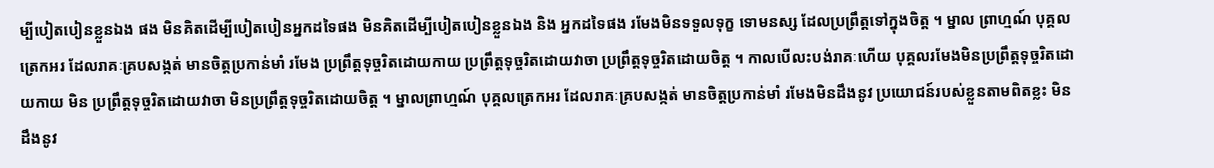ម្បីបៀតបៀនខ្លួនឯង ផង មិនគិតដើម្បីបៀតបៀនអ្នកដទៃផង មិនគិតដើម្បីបៀតបៀនខ្លួនឯង និង អ្នកដទៃផង រមែងមិនទទួលទុក្ខ ទោមនស្ស ដែលប្រព្រឹត្តទៅក្នុងចិត្ត ។ ម្នាល ព្រាហ្មណ៍ បុគ្គលត្រេកអរ ដែលរាគៈគ្របសង្កត់ មានចិត្តប្រកាន់មាំ រមែង ប្រព្រឹត្តទុច្ចរិតដោយកាយ ប្រព្រឹត្តទុច្ចរិតដោយវាចា ប្រព្រឹត្តទុច្ចរិតដោយចិត្ត ។ កាលបើលះបង់រាគៈហើយ បុគ្គលរមែងមិនប្រព្រឹត្តទុច្ចរិតដោយកាយ មិន ប្រព្រឹត្តទុច្ចរិតដោយវាចា មិនប្រព្រឹត្តទុច្ចរិតដោយចិត្ត ។ ម្នាលព្រាហ្មណ៍ បុគ្គលត្រេកអរ ដែលរាគៈគ្របសង្កត់ មានចិត្តប្រកាន់មាំ រមែងមិនដឹងនូវ ប្រយោជន៍របស់ខ្លួនតាមពិតខ្លះ មិនដឹងនូវ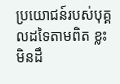ប្រយោជន៍របស់បុគ្គលដទៃតាមពិត ខ្លះ មិនដឹ